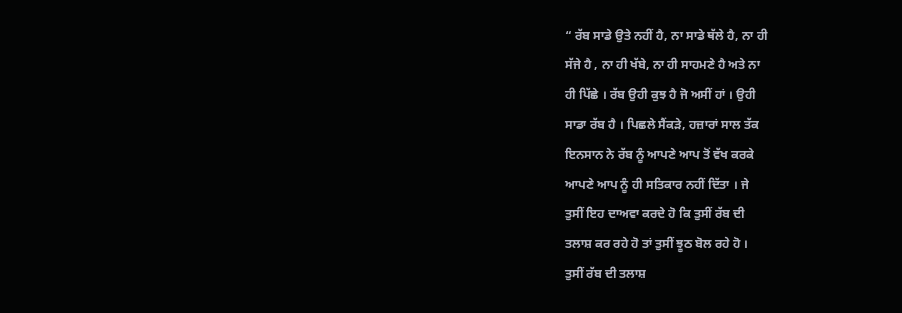“ ਰੱਬ ਸਾਡੇ ਉਤੇ ਨਹੀਂ ਹੈ, ਨਾ ਸਾਡੇ ਥੱਲੇ ਹੈ, ਨਾ ਹੀ
ਸੱਜੇ ਹੈ , ਨਾ ਹੀ ਖੱਬੇ, ਨਾ ਹੀ ਸਾਹਮਣੇ ਹੈ ਅਤੇ ਨਾ
ਹੀ ਪਿੱਛੇ । ਰੱਬ ਉਹੀ ਕੁਝ ਹੈ ਜੋ ਅਸੀਂ ਹਾਂ । ਉਹੀ
ਸਾਡਾ ਰੱਬ ਹੈ । ਪਿਛਲੇ ਸੈਂਕੜੇ, ਹਜ਼ਾਰਾਂ ਸਾਲ ਤੱਕ
ਇਨਸਾਨ ਨੇ ਰੱਬ ਨੂੰ ਆਪਣੇ ਆਪ ਤੋਂ ਵੱਖ ਕਰਕੇ
ਆਪਣੇ ਆਪ ਨੂੰ ਹੀ ਸਤਿਕਾਰ ਨਹੀਂ ਦਿੱਤਾ । ਜੇ
ਤੁਸੀਂ ਇਹ ਦਾਅਵਾ ਕਰਦੇ ਹੋ ਕਿ ਤੁਸੀਂ ਰੱਬ ਦੀ
ਤਲਾਸ਼ ਕਰ ਰਹੇ ਹੋ ਤਾਂ ਤੁਸੀਂ ਝੂਠ ਬੋਲ ਰਹੇ ਹੋ ।
ਤੁਸੀਂ ਰੱਬ ਦੀ ਤਲਾਸ਼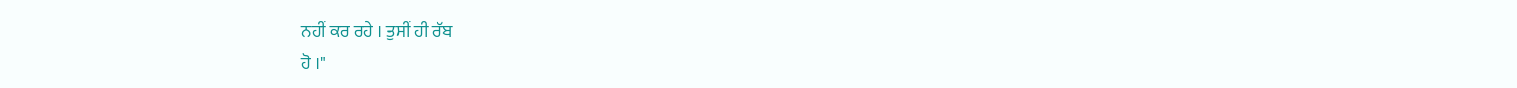ਨਹੀਂ ਕਰ ਰਹੇ । ਤੁਸੀਂ ਹੀ ਰੱਬ
ਹੋ ।"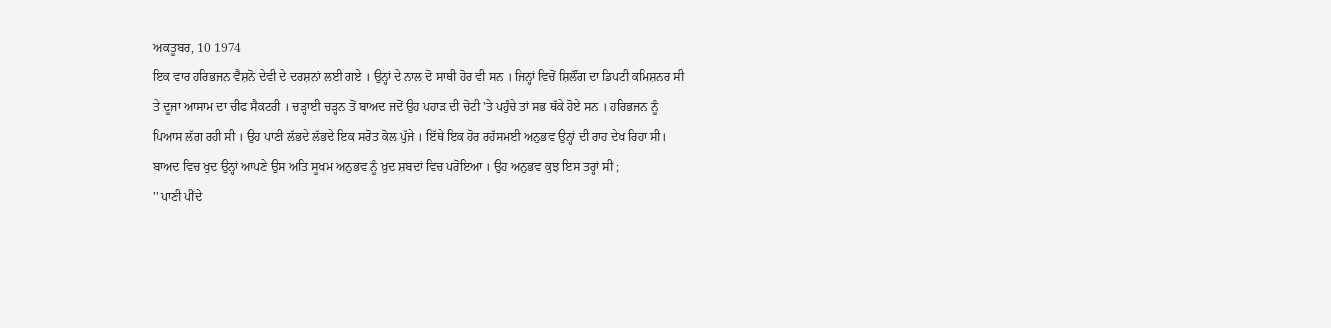ਅਕਤੂਬਰ, 10 1974
ਇਕ ਵਾਰ ਹਰਿਭਜਨ ਵੈਸ਼ਨੋ ਦੇਵੀ ਦੇ ਦਰਸ਼ਨਾਂ ਲਈ ਗਏ । ਉਨ੍ਹਾਂ ਦੇ ਨਾਲ ਦੋ ਸਾਥੀ ਹੋਰ ਵੀ ਸਨ । ਜਿਨ੍ਹਾਂ ਵਿਚੋਂ ਸ਼ਿਲੌਂਗ ਦਾ ਡਿਪਟੀ ਕਮਿਸ਼ਨਰ ਸੀ ਤੇ ਦੂਜਾ ਆਸਾਮ ਦਾ ਚੀਫ ਸੈਕਟਰੀ । ਚੜ੍ਹਾਈ ਚੜ੍ਹਨ ਤੋਂ ਬਾਅਦ ਜਦੋਂ ਉਹ ਪਹਾੜ ਦੀ ਚੋਟੀ 'ਤੇ ਪਹੁੰਚੇ ਤਾਂ ਸਭ ਥੱਕੇ ਹੋਏ ਸਨ । ਹਰਿਭਜਨ ਨੂੰ ਪਿਆਸ ਲੱਗ ਰਹੀ ਸੀ । ਉਹ ਪਾਣੀ ਲੱਭਦੇ ਲੱਭਦੇ ਇਕ ਸਰੋਤ ਕੋਲ ਪੁੱਜੇ । ਇੱਥੇ ਇਕ ਹੋਰ ਰਹੱਸਮਈ ਅਨੁਭਵ ਉਨ੍ਹਾਂ ਦੀ ਰਾਹ ਦੇਖ ਰਿਹਾ ਸੀ। ਬਾਅਦ ਵਿਚ ਖੁਦ ਉਨ੍ਹਾਂ ਆਪਣੇ ਉਸ ਅਤਿ ਸੂਖਮ ਅਨੁਭਵ ਨੂੰ ਖ਼ੁਦ ਸ਼ਬਦਾਂ ਵਿਚ ਪਰੋਇਆ । ਉਹ ਅਨੁਭਵ ਕੁਝ ਇਸ ਤਰ੍ਹਾਂ ਸੀ ;
'' ਪਾਣੀ ਪੀਂਦੇ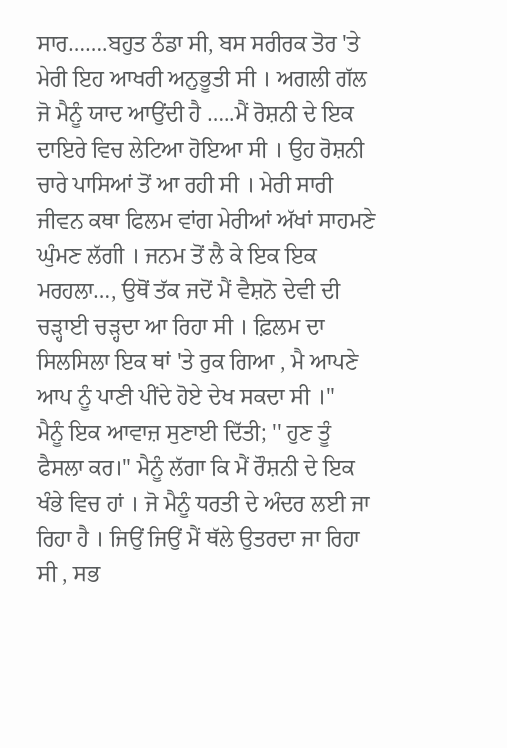ਸਾਰ…….ਬਹੁਤ ਠੰਡਾ ਸੀ, ਬਸ ਸਰੀਰਕ ਤੋਰ 'ਤੇ ਮੇਰੀ ਇਹ ਆਖਰੀ ਅਨੁਭੂਤੀ ਸੀ । ਅਗਲੀ ਗੱਲ ਜੋ ਮੈਨੂੰ ਯਾਦ ਆਉਂਦੀ ਹੈ …..ਮੈਂ ਰੋਸ਼ਨੀ ਦੇ ਇਕ ਦਾਇਰੇ ਵਿਚ ਲੇਟਿਆ ਹੋਇਆ ਸੀ । ਉਹ ਰੋਸ਼ਨੀ ਚਾਰੇ ਪਾਸਿਆਂ ਤੋਂ ਆ ਰਹੀ ਸੀ । ਮੇਰੀ ਸਾਰੀ ਜੀਵਨ ਕਥਾ ਫਿਲਮ ਵਾਂਗ ਮੇਰੀਆਂ ਅੱਖਾਂ ਸਾਹਮਣੇ ਘੁੰਮਣ ਲੱਗੀ । ਜਨਮ ਤੋਂ ਲੈ ਕੇ ਇਕ ਇਕ ਮਰਹਲਾ…, ਉਥੋਂ ਤੱਕ ਜਦੋਂ ਮੈਂ ਵੈਸ਼ਨੋ ਦੇਵੀ ਦੀ ਚੜ੍ਹਾਈ ਚੜ੍ਹਦਾ ਆ ਰਿਹਾ ਸੀ । ਫ਼ਿਲਮ ਦਾ ਸਿਲਸਿਲਾ ਇਕ ਥਾਂ 'ਤੇ ਰੁਕ ਗਿਆ , ਮੈ ਆਪਣੇ ਆਪ ਨੂੰ ਪਾਣੀ ਪੀਂਦੇ ਹੋਏ ਦੇਖ ਸਕਦਾ ਸੀ ।"
ਮੈਨੂੰ ਇਕ ਆਵਾਜ਼ ਸੁਣਾਈ ਦਿੱਤੀ; '' ਹੁਣ ਤੂੰ ਫੈਸਲਾ ਕਰ।" ਮੈਨੂੰ ਲੱਗਾ ਕਿ ਮੈਂ ਰੌਸ਼ਨੀ ਦੇ ਇਕ ਖੰਭੇ ਵਿਚ ਹਾਂ । ਜੋ ਮੈਨੂੰ ਧਰਤੀ ਦੇ ਅੰਦਰ ਲਈ ਜਾ ਰਿਹਾ ਹੈ । ਜਿਉਂ ਜਿਉਂ ਮੈਂ ਥੱਲੇ ਉਤਰਦਾ ਜਾ ਰਿਹਾ ਸੀ , ਸਭ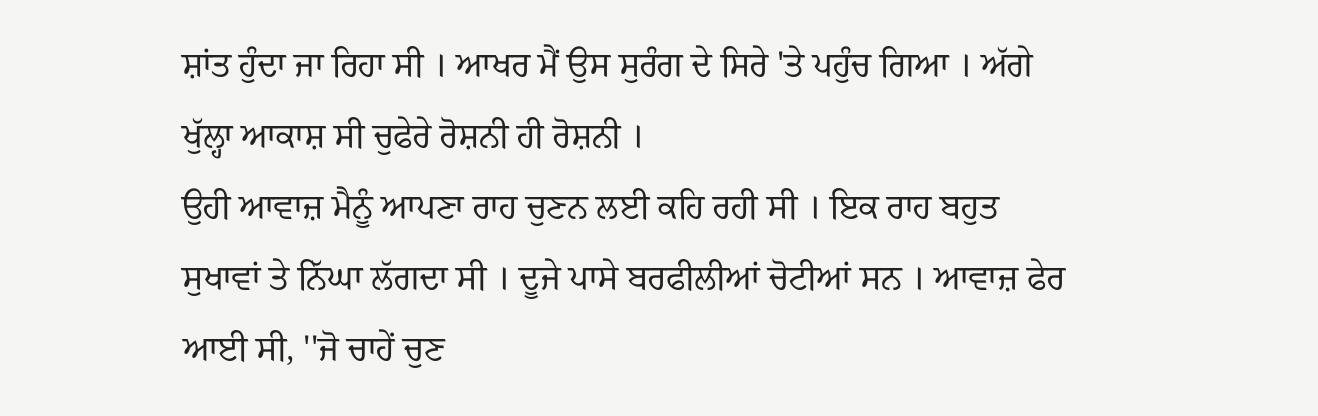ਸ਼ਾਂਤ ਹੁੰਦਾ ਜਾ ਰਿਹਾ ਸੀ । ਆਖਰ ਮੈਂ ਉਸ ਸੁਰੰਗ ਦੇ ਸਿਰੇ 'ਤੇ ਪਹੁੰਚ ਗਿਆ । ਅੱਗੇ ਖੁੱਲ੍ਹਾ ਆਕਾਸ਼ ਸੀ ਚੁਫੇਰੇ ਰੋਸ਼ਨੀ ਹੀ ਰੋਸ਼ਨੀ ।
ਉਹੀ ਆਵਾਜ਼ ਮੈਨੂੰ ਆਪਣਾ ਰਾਹ ਚੁਣਨ ਲਈ ਕਹਿ ਰਹੀ ਸੀ । ਇਕ ਰਾਹ ਬਹੁਤ ਸੁਖਾਵਾਂ ਤੇ ਨਿੱਘਾ ਲੱਗਦਾ ਸੀ । ਦੂਜੇ ਪਾਸੇ ਬਰਫੀਲੀਆਂ ਚੋਟੀਆਂ ਸਨ । ਆਵਾਜ਼ ਫੇਰ ਆਈ ਸੀ, ''ਜੋ ਚਾਹੇਂ ਚੁਣ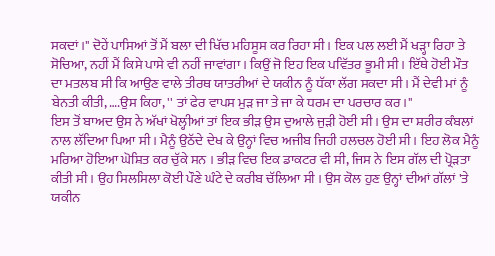ਸਕਦਾਂ ।" ਦੋਹੇਂ ਪਾਸਿਆਂ ਤੋਂ ਮੈਂ ਬਲਾ ਦੀ ਖਿੱਚ ਮਹਿਸੂਸ ਕਰ ਰਿਹਾ ਸੀ । ਇਕ ਪਲ ਲਈ ਮੈਂ ਖੜ੍ਹਾ ਰਿਹਾ ਤੇ ਸੋਚਿਆ, ਨਹੀਂ ਮੈਂ ਕਿਸੇ ਪਾਸੇ ਵੀ ਨਹੀਂ ਜਾਵਾਂਗਾ । ਕਿਉਂ ਜੋ ਇਹ ਇਕ ਪਵਿੱਤਰ ਭੂਮੀ ਸੀ । ਇੱਥੇ ਹੋਈ ਮੌਤ ਦਾ ਮਤਲਬ ਸੀ ਕਿ ਆਉਣ ਵਾਲੇ ਤੀਰਥ ਯਾਤਰੀਆਂ ਦੇ ਯਕੀਨ ਨੂੰ ਧੱਕਾ ਲੱਗ ਸਕਦਾ ਸੀ । ਮੈਂ ਦੇਵੀ ਮਾਂ ਨੂੰ ਬੇਨਤੀ ਕੀਤੀ, ….ਉਸ ਕਿਹਾ, '' ਤਾਂ ਫੇਰ ਵਾਪਸ ਮੁੜ ਜਾ ਤੇ ਜਾ ਕੇ ਧਰਮ ਦਾ ਪਰਚਾਰ ਕਰ।"
ਇਸ ਤੋਂ ਬਾਅਦ ਉਸ ਨੇ ਅੱਖਾਂ ਖੋਲ੍ਹੀਆਂ ਤਾਂ ਇਕ ਭੀੜ ਉਸ ਦੁਆਲੇ ਜੁੜੀ ਹੋਈ ਸੀ । ਉਸ ਦਾ ਸ਼ਰੀਰ ਕੰਬਲਾਂ ਨਾਲ ਲੱਦਿਆ ਪਿਆ ਸੀ । ਮੈਨੂੰ ਉਠੱਦੇ ਦੇਖ ਕੇ ਉਨ੍ਹਾਂ ਵਿਚ ਅਜੀਬ ਜਿਹੀ ਹਲਚਲ ਹੋਈ ਸੀ । ਇਹ ਲੋਕ ਮੈਨੂੰ ਮਰਿਆ ਹੋਇਆ ਘੋਸ਼ਿਤ ਕਰ ਚੁੱਕੇ ਸਨ । ਭੀੜ ਵਿਚ ਇਕ ਡਾਕਟਰ ਵੀ ਸੀ, ਜਿਸ ਨੇ ਇਸ ਗੱਲ ਦੀ ਪ੍ਰੋੜਤਾ ਕੀਤੀ ਸੀ । ਉਹ ਸਿਲਸਿਲਾ ਕੋਈ ਪੌਣੇ ਘੰਟੇ ਦੇ ਕਰੀਬ ਚੱਲਿਆ ਸੀ । ਉਸ ਕੋਲ ਹੁਣ ਉਨ੍ਹਾਂ ਦੀਆਂ ਗੱਲਾਂ 'ਤੇ ਯਕੀਨ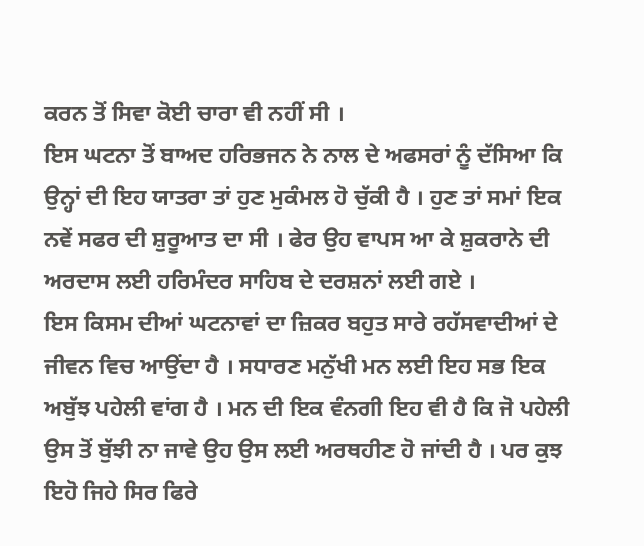ਕਰਨ ਤੋਂ ਸਿਵਾ ਕੋਈ ਚਾਰਾ ਵੀ ਨਹੀਂ ਸੀ ।
ਇਸ ਘਟਨਾ ਤੋਂ ਬਾਅਦ ਹਰਿਭਜਨ ਨੇ ਨਾਲ ਦੇ ਅਫਸਰਾਂ ਨੂੰ ਦੱਸਿਆ ਕਿ ਉਨ੍ਹਾਂ ਦੀ ਇਹ ਯਾਤਰਾ ਤਾਂ ਹੁਣ ਮੁਕੰਮਲ ਹੋ ਚੁੱਕੀ ਹੈ । ਹੁਣ ਤਾਂ ਸਮਾਂ ਇਕ ਨਵੇਂ ਸਫਰ ਦੀ ਸ਼ੁਰੂਆਤ ਦਾ ਸੀ । ਫੇਰ ਉਹ ਵਾਪਸ ਆ ਕੇ ਸ਼ੁਕਰਾਨੇ ਦੀ ਅਰਦਾਸ ਲਈ ਹਰਿਮੰਦਰ ਸਾਹਿਬ ਦੇ ਦਰਸ਼ਨਾਂ ਲਈ ਗਏ ।
ਇਸ ਕਿਸਮ ਦੀਆਂ ਘਟਨਾਵਾਂ ਦਾ ਜ਼ਿਕਰ ਬਹੁਤ ਸਾਰੇ ਰਹੱਸਵਾਦੀਆਂ ਦੇ ਜੀਵਨ ਵਿਚ ਆਉਂਦਾ ਹੈ । ਸਧਾਰਣ ਮਨੁੱਖੀ ਮਨ ਲਈ ਇਹ ਸਭ ਇਕ ਅਬੁੱਝ ਪਹੇਲੀ ਵਾਂਗ ਹੈ । ਮਨ ਦੀ ਇਕ ਵੰਨਗੀ ਇਹ ਵੀ ਹੈ ਕਿ ਜੋ ਪਹੇਲੀ ਉਸ ਤੋਂ ਬੁੱਝੀ ਨਾ ਜਾਵੇ ਉਹ ਉਸ ਲਈ ਅਰਥਹੀਣ ਹੋ ਜਾਂਦੀ ਹੈ । ਪਰ ਕੁਝ ਇਹੋ ਜਿਹੇ ਸਿਰ ਫਿਰੇ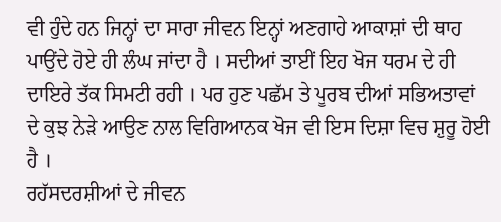ਵੀ ਹੁੰਦੇ ਹਨ ਜਿਨ੍ਹਾਂ ਦਾ ਸਾਰਾ ਜੀਵਨ ਇਨ੍ਹਾਂ ਅਣਗਾਹੇ ਆਕਾਸ਼ਾਂ ਦੀ ਥਾਹ ਪਾਉਂਦੇ ਹੋਏ ਹੀ ਲੰਘ ਜਾਂਦਾ ਹੈ । ਸਦੀਆਂ ਤਾਈਂ ਇਹ ਖੋਜ ਧਰਮ ਦੇ ਹੀ ਦਾਇਰੇ ਤੱਕ ਸਿਮਟੀ ਰਹੀ । ਪਰ ਹੁਣ ਪਛੱਮ ਤੇ ਪੂਰਬ ਦੀਆਂ ਸਭਿਅਤਾਵਾਂ ਦੇ ਕੁਝ ਨੇੜੇ ਆਉਣ ਨਾਲ ਵਿਗਿਆਨਕ ਖੋਜ ਵੀ ਇਸ ਦਿਸ਼ਾ ਵਿਚ ਸ਼ੁਰੂ ਹੋਈ ਹੈ ।
ਰਹੱਸਦਰਸ਼ੀਆਂ ਦੇ ਜੀਵਨ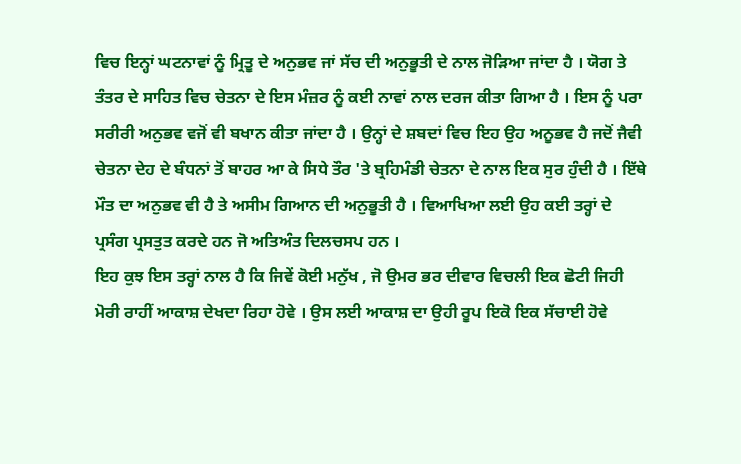ਵਿਚ ਇਨ੍ਹਾਂ ਘਟਨਾਵਾਂ ਨੂੰ ਮ੍ਰਿਤੂ ਦੇ ਅਨੁਭਵ ਜਾਂ ਸੱਚ ਦੀ ਅਨੁਭੂਤੀ ਦੇ ਨਾਲ ਜੋੜਿਆ ਜਾਂਦਾ ਹੈ । ਯੋਗ ਤੇ ਤੰਤਰ ਦੇ ਸਾਹਿਤ ਵਿਚ ਚੇਤਨਾ ਦੇ ਇਸ ਮੰਜ਼ਰ ਨੂੰ ਕਈ ਨਾਵਾਂ ਨਾਲ ਦਰਜ ਕੀਤਾ ਗਿਆ ਹੈ । ਇਸ ਨੂੰ ਪਰਾ ਸਰੀਰੀ ਅਨੁਭਵ ਵਜੋਂ ਵੀ ਬਖਾਨ ਕੀਤਾ ਜਾਂਦਾ ਹੈ । ਉਨ੍ਹਾਂ ਦੇ ਸ਼ਬਦਾਂ ਵਿਚ ਇਹ ਉਹ ਅਨੂਭਵ ਹੈ ਜਦੋਂ ਜੈਵੀ ਚੇਤਨਾ ਦੇਹ ਦੇ ਬੰਧਨਾਂ ਤੋਂ ਬਾਹਰ ਆ ਕੇ ਸਿਧੇ ਤੌਰ 'ਤੇ ਬ੍ਰਹਿਮੰਡੀ ਚੇਤਨਾ ਦੇ ਨਾਲ ਇਕ ਸੁਰ ਹੁੰਦੀ ਹੈ । ਇੱਥੇ ਮੌਤ ਦਾ ਅਨੁਭਵ ਵੀ ਹੈ ਤੇ ਅਸੀਮ ਗਿਆਨ ਦੀ ਅਨੁਭੂਤੀ ਹੈ । ਵਿਆਖਿਆ ਲਈ ਉਹ ਕਈ ਤਰ੍ਹਾਂ ਦੇ ਪ੍ਰਸੰਗ ਪ੍ਰਸਤੁਤ ਕਰਦੇ ਹਨ ਜੋ ਅਤਿਅੰਤ ਦਿਲਚਸਪ ਹਨ ।
ਇਹ ਕੁਝ ਇਸ ਤਰ੍ਹਾਂ ਨਾਲ ਹੈ ਕਿ ਜਿਵੇਂ ਕੋਈ ਮਨੁੱਖ , ਜੋ ਉਮਰ ਭਰ ਦੀਵਾਰ ਵਿਚਲੀ ਇਕ ਛੋਟੀ ਜਿਹੀ ਮੋਰੀ ਰਾਹੀਂ ਆਕਾਸ਼ ਦੇਖਦਾ ਰਿਹਾ ਹੋਵੇ । ਉਸ ਲਈ ਆਕਾਸ਼ ਦਾ ਉਹੀ ਰੂਪ ਇਕੋ ਇਕ ਸੱਚਾਈ ਹੋਵੇ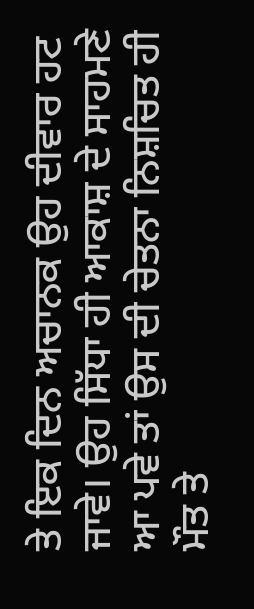ਤੇ ਇਕ ਦਿਨ ਅਚਾਨਕ ਉਹ ਦੀਵਾਰ ਹਟ ਜਾਵੇ। ਉਹ ਸਿੱਧਾ ਹੀ ਆਕਾਸ਼ ਦੇ ਸਾਹਮਣੇ ਆ ਪਵੇ ਤਾਂ ਉਸ ਦੀ ਚੇਤਨਾ ਨਿਸ਼ਚਿਤ ਹੀ ਮੌਤ ਤੇ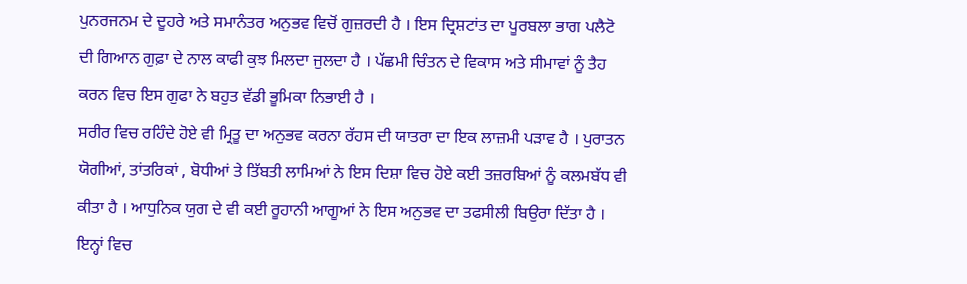ਪੁਨਰਜਨਮ ਦੇ ਦੂਹਰੇ ਅਤੇ ਸਮਾਨੰਤਰ ਅਨੁਭਵ ਵਿਚੋਂ ਗੁਜ਼ਰਦੀ ਹੈ । ਇਸ ਦ੍ਰਿਸ਼ਟਾਂਤ ਦਾ ਪੂਰਬਲਾ ਭਾਗ ਪਲੈਟੋ ਦੀ ਗਿਆਨ ਗੁਫ਼ਾ ਦੇ ਨਾਲ ਕਾਫੀ ਕੁਝ ਮਿਲਦਾ ਜੁਲਦਾ ਹੈ । ਪੱਛਮੀ ਚਿੰਤਨ ਦੇ ਵਿਕਾਸ ਅਤੇ ਸੀਮਾਵਾਂ ਨੂੰ ਤੈਹ ਕਰਨ ਵਿਚ ਇਸ ਗੁਫਾ ਨੇ ਬਹੁਤ ਵੱਡੀ ਭੂਮਿਕਾ ਨਿਭਾਈ ਹੈ ।
ਸਰੀਰ ਵਿਚ ਰਹਿੰਦੇ ਹੋਏ ਵੀ ਮ੍ਰਿਤੂ ਦਾ ਅਨੁਭਵ ਕਰਨਾ ਰੱਹਸ ਦੀ ਯਾਤਰਾ ਦਾ ਇਕ ਲਾਜ਼ਮੀ ਪੜਾਵ ਹੈ । ਪੁਰਾਤਨ ਯੋਗੀਆਂ, ਤਾਂਤਰਿਕਾਂ , ਬੋਧੀਆਂ ਤੇ ਤਿੱਬਤੀ ਲਾਮਿਆਂ ਨੇ ਇਸ ਦਿਸ਼ਾ ਵਿਚ ਹੋਏ ਕਈ ਤਜ਼ਰਬਿਆਂ ਨੂੰ ਕਲਮਬੱਧ ਵੀ ਕੀਤਾ ਹੈ । ਆਧੁਨਿਕ ਯੁਗ ਦੇ ਵੀ ਕਈ ਰੂਹਾਨੀ ਆਗੂਆਂ ਨੇ ਇਸ ਅਨੁਭਵ ਦਾ ਤਫਸੀਲੀ ਬਿਉਰਾ ਦਿੱਤਾ ਹੈ । ਇਨ੍ਹਾਂ ਵਿਚ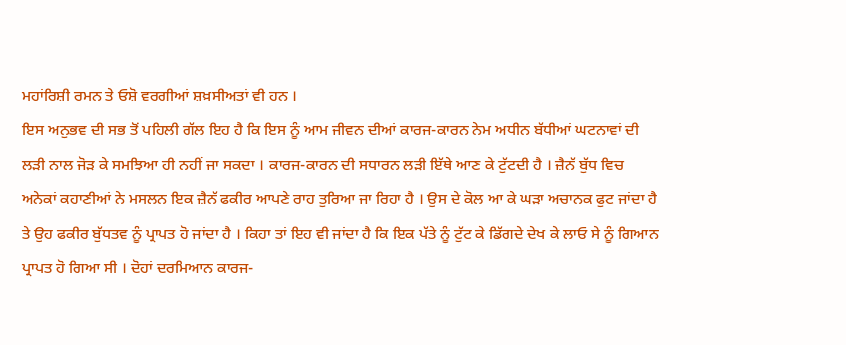ਮਹਾਂਰਿਸ਼ੀ ਰਮਨ ਤੇ ਓਸ਼ੋ ਵਰਗੀਆਂ ਸ਼ਖ਼ਸੀਅਤਾਂ ਵੀ ਹਨ ।
ਇਸ ਅਨੁਭਵ ਦੀ ਸਭ ਤੋਂ ਪਹਿਲੀ ਗੱਲ ਇਹ ਹੈ ਕਿ ਇਸ ਨੂੰ ਆਮ ਜੀਵਨ ਦੀਆਂ ਕਾਰਜ-ਕਾਰਨ ਨੇਮ ਅਧੀਨ ਬੱਧੀਆਂ ਘਟਨਾਵਾਂ ਦੀ ਲੜੀ ਨਾਲ ਜੋੜ ਕੇ ਸਮਝਿਆ ਹੀ ਨਹੀਂ ਜਾ ਸਕਦਾ । ਕਾਰਜ-ਕਾਰਨ ਦੀ ਸਧਾਰਨ ਲੜੀ ਇੱਥੇ ਆਣ ਕੇ ਟੁੱਟਦੀ ਹੈ । ਜ਼ੈਨੱ ਬੁੱਧ ਵਿਚ ਅਨੇਕਾਂ ਕਹਾਣੀਆਂ ਨੇ ਮਸਲਨ ਇਕ ਜ਼ੈਨੱ ਫਕੀਰ ਆਪਣੇ ਰਾਹ ਤੁਰਿਆ ਜਾ ਰਿਹਾ ਹੈ । ਉਸ ਦੇ ਕੋਲ ਆ ਕੇ ਘੜਾ ਅਚਾਨਕ ਫੁਟ ਜਾਂਦਾ ਹੈ ਤੇ ਉਹ ਫਕੀਰ ਬੁੱਧਤਵ ਨੂੰ ਪ੍ਰਾਪਤ ਹੋ ਜਾਂਦਾ ਹੈ । ਕਿਹਾ ਤਾਂ ਇਹ ਵੀ ਜਾਂਦਾ ਹੈ ਕਿ ਇਕ ਪੱਤੇ ਨੂੰ ਟੁੱਟ ਕੇ ਡਿੱਗਦੇ ਦੇਖ ਕੇ ਲਾਓ ਸੇ ਨੂੰ ਗਿਆਨ ਪ੍ਰਾਪਤ ਹੋ ਗਿਆ ਸੀ । ਦੋਹਾਂ ਦਰਮਿਆਨ ਕਾਰਜ-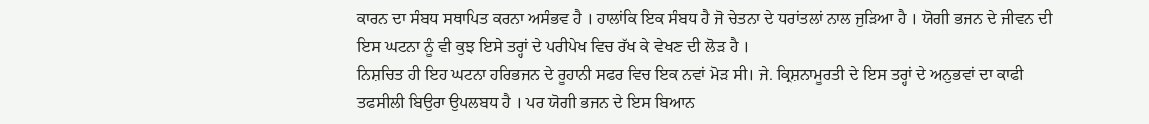ਕਾਰਨ ਦਾ ਸੰਬਧ ਸਥਾਪਿਤ ਕਰਨਾ ਅਸੰਭਵ ਹੈ । ਹਾਲਾਂਕਿ ਇਕ ਸੰਬਧ ਹੈ ਜੋ ਚੇਤਨਾ ਦੇ ਧਰਾਂਤਲਾਂ ਨਾਲ ਜੁੜਿਆ ਹੈ । ਯੋਗੀ ਭਜਨ ਦੇ ਜੀਵਨ ਦੀ ਇਸ ਘਟਨਾ ਨੂੰ ਵੀ ਕੁਝ ਇਸੇ ਤਰ੍ਹਾਂ ਦੇ ਪਰੀਪੇਖ ਵਿਚ ਰੱਖ ਕੇ ਵੇਖਣ ਦੀ ਲੋੜ ਹੈ ।
ਨਿਸ਼ਚਿਤ ਹੀ ਇਹ ਘਟਨਾ ਹਰਿਭਜਨ ਦੇ ਰੂਹਾਨੀ ਸਫਰ ਵਿਚ ਇਕ ਨਵਾਂ ਮੋੜ ਸੀ। ਜੇ. ਕ੍ਰਿਸ਼ਨਾਮੂਰਤੀ ਦੇ ਇਸ ਤਰ੍ਹਾਂ ਦੇ ਅਨੁਭਵਾਂ ਦਾ ਕਾਫੀ ਤਫਸੀਲੀ ਬਿਉਰਾ ਉਪਲਬਧ ਹੈ । ਪਰ ਯੋਗੀ ਭਜਨ ਦੇ ਇਸ ਬਿਆਨ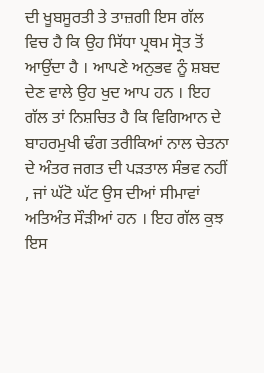ਦੀ ਖੂਬਸੂਰਤੀ ਤੇ ਤਾਜ਼ਗੀ ਇਸ ਗੱਲ ਵਿਚ ਹੈ ਕਿ ਉਹ ਸਿੱਧਾ ਪ੍ਰਥਮ ਸ੍ਰੋਤ ਤੋਂ ਆਉਂਦਾ ਹੈ । ਆਪਣੇ ਅਨੁਭਵ ਨੂੰ ਸ਼ਬਦ ਦੇਣ ਵਾਲੇ ਉਹ ਖੁਦ ਆਪ ਹਨ । ਇਹ ਗੱਲ ਤਾਂ ਨਿਸ਼ਚਿਤ ਹੈ ਕਿ ਵਿਗਿਆਨ ਦੇ ਬਾਹਰਮੁਖੀ ਢੰਗ ਤਰੀਕਿਆਂ ਨਾਲ ਚੇਤਨਾ ਦੇ ਅੰਤਰ ਜਗਤ ਦੀ ਪੜਤਾਲ ਸੰਭਵ ਨਹੀਂ , ਜਾਂ ਘੱਟੋ ਘੱਟ ਉਸ ਦੀਆਂ ਸੀਮਾਵਾਂ ਅਤਿਅੰਤ ਸੌੜੀਆਂ ਹਨ । ਇਹ ਗੱਲ ਕੁਝ ਇਸ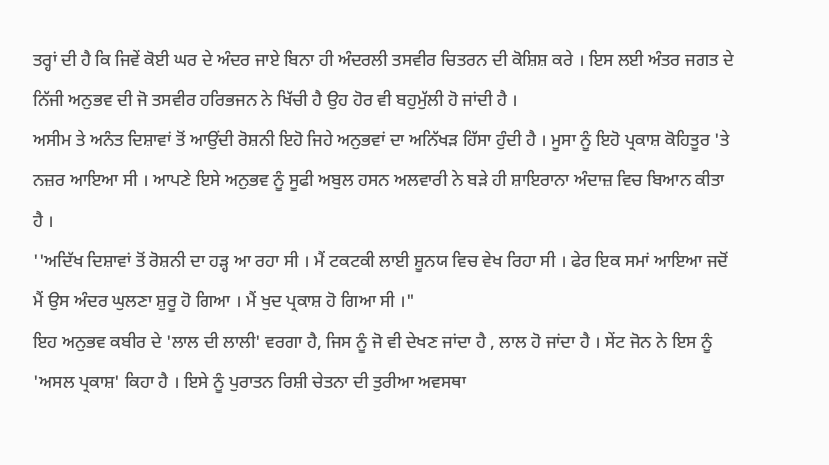ਤਰ੍ਹਾਂ ਦੀ ਹੈ ਕਿ ਜਿਵੇਂ ਕੋਈ ਘਰ ਦੇ ਅੰਦਰ ਜਾਏ ਬਿਨਾ ਹੀ ਅੰਦਰਲੀ ਤਸਵੀਰ ਚਿਤਰਨ ਦੀ ਕੋਸ਼ਿਸ਼ ਕਰੇ । ਇਸ ਲਈ ਅੰਤਰ ਜਗਤ ਦੇ ਨਿੱਜੀ ਅਨੁਭਵ ਦੀ ਜੋ ਤਸਵੀਰ ਹਰਿਭਜਨ ਨੇ ਖਿੱਚੀ ਹੈ ਉਹ ਹੋਰ ਵੀ ਬਹੁਮੁੱਲੀ ਹੋ ਜਾਂਦੀ ਹੈ ।
ਅਸੀਮ ਤੇ ਅਨੰਤ ਦਿਸ਼ਾਵਾਂ ਤੋਂ ਆਉਂਦੀ ਰੋਸ਼ਨੀ ਇਹੋ ਜਿਹੇ ਅਨੁਭਵਾਂ ਦਾ ਅਨਿੱਖੜ ਹਿੱਸਾ ਹੁੰਦੀ ਹੈ । ਮੂਸਾ ਨੂੰ ਇਹੋ ਪ੍ਰਕਾਸ਼ ਕੋਹਿਤੂਰ 'ਤੇ ਨਜ਼ਰ ਆਇਆ ਸੀ । ਆਪਣੇ ਇਸੇ ਅਨੁਭਵ ਨੂੰ ਸੂਫੀ ਅਬੁਲ ਹਸਨ ਅਲਵਾਰੀ ਨੇ ਬੜੇ ਹੀ ਸ਼ਾਇਰਾਨਾ ਅੰਦਾਜ਼ ਵਿਚ ਬਿਆਨ ਕੀਤਾ ਹੈ ।
''ਅਦਿੱਖ ਦਿਸ਼ਾਵਾਂ ਤੋਂ ਰੋਸ਼ਨੀ ਦਾ ਹੜ੍ਹ ਆ ਰਹਾ ਸੀ । ਮੈਂ ਟਕਟਕੀ ਲਾਈ ਸ਼ੂਨਯ ਵਿਚ ਵੇਖ ਰਿਹਾ ਸੀ । ਫੇਰ ਇਕ ਸਮਾਂ ਆਇਆ ਜਦੋਂ ਮੈਂ ਉਸ ਅੰਦਰ ਘੁਲਣਾ ਸ਼ੁਰੂ ਹੋ ਗਿਆ । ਮੈਂ ਖੁਦ ਪ੍ਰਕਾਸ਼ ਹੋ ਗਿਆ ਸੀ ।"
ਇਹ ਅਨੁਭਵ ਕਬੀਰ ਦੇ 'ਲਾਲ ਦੀ ਲਾਲੀ' ਵਰਗਾ ਹੈ, ਜਿਸ ਨੂੰ ਜੋ ਵੀ ਦੇਖਣ ਜਾਂਦਾ ਹੈ , ਲਾਲ ਹੋ ਜਾਂਦਾ ਹੈ । ਸੇਂਟ ਜੋਨ ਨੇ ਇਸ ਨੂੰ 'ਅਸਲ ਪ੍ਰਕਾਸ਼' ਕਿਹਾ ਹੈ । ਇਸੇ ਨੂੰ ਪੁਰਾਤਨ ਰਿਸ਼ੀ ਚੇਤਨਾ ਦੀ ਤੁਰੀਆ ਅਵਸਥਾ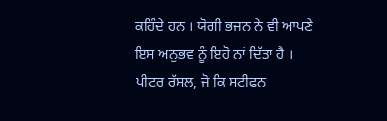ਕਹਿੰਦੇ ਹਨ । ਯੋਗੀ ਭਜਨ ਨੇ ਵੀ ਆਪਣੇ ਇਸ ਅਨੁਭਵ ਨੂੰ ਇਹੋ ਨਾਂ ਦਿੱਤਾ ਹੈ ।
ਪੀਟਰ ਰੱਸਲ, ਜੋ ਕਿ ਸਟੀਫਨ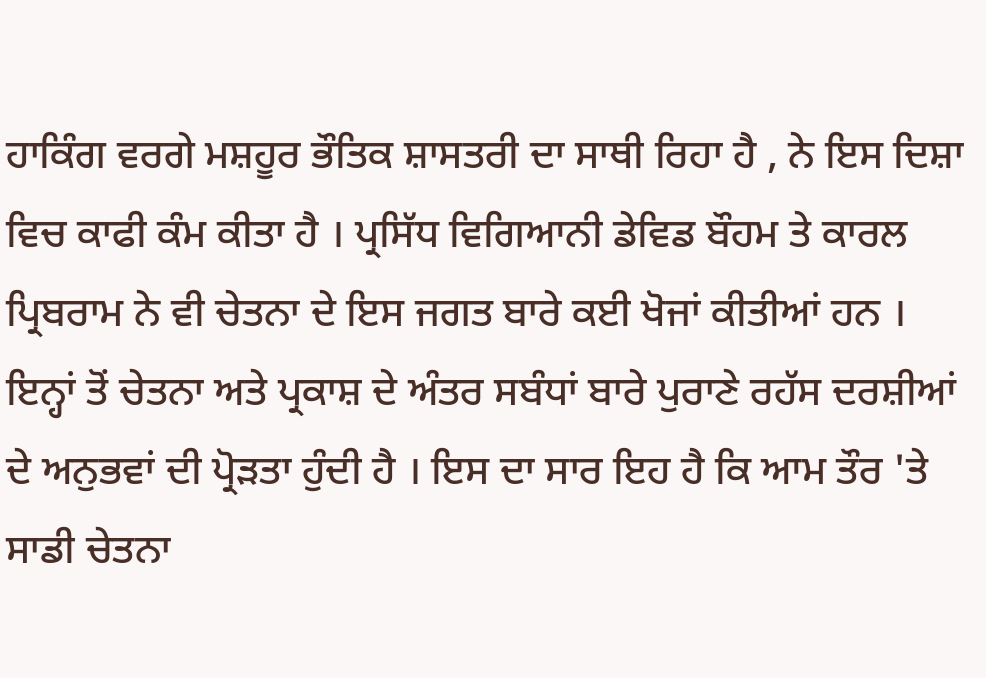ਹਾਕਿੰਗ ਵਰਗੇ ਮਸ਼ਹੂਰ ਭੌਤਿਕ ਸ਼ਾਸਤਰੀ ਦਾ ਸਾਥੀ ਰਿਹਾ ਹੈ , ਨੇ ਇਸ ਦਿਸ਼ਾ ਵਿਚ ਕਾਫੀ ਕੰਮ ਕੀਤਾ ਹੈ । ਪ੍ਰਸਿੱਧ ਵਿਗਿਆਨੀ ਡੇਵਿਡ ਬੌਹਮ ਤੇ ਕਾਰਲ ਪ੍ਰਿਬਰਾਮ ਨੇ ਵੀ ਚੇਤਨਾ ਦੇ ਇਸ ਜਗਤ ਬਾਰੇ ਕਈ ਖੋਜਾਂ ਕੀਤੀਆਂ ਹਨ । ਇਨ੍ਹਾਂ ਤੋਂ ਚੇਤਨਾ ਅਤੇ ਪ੍ਰਕਾਸ਼ ਦੇ ਅੰਤਰ ਸਬੰਧਾਂ ਬਾਰੇ ਪੁਰਾਣੇ ਰਹੱਸ ਦਰਸ਼ੀਆਂ ਦੇ ਅਨੁਭਵਾਂ ਦੀ ਪ੍ਰੋੜਤਾ ਹੁੰਦੀ ਹੈ । ਇਸ ਦਾ ਸਾਰ ਇਹ ਹੈ ਕਿ ਆਮ ਤੌਰ 'ਤੇ ਸਾਡੀ ਚੇਤਨਾ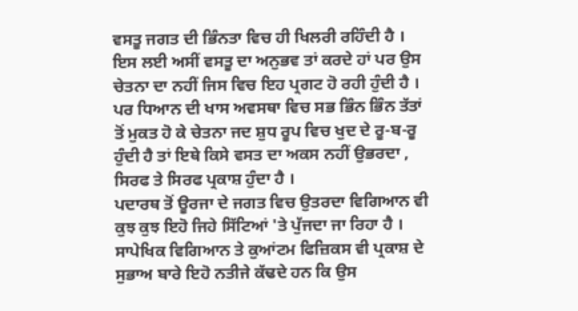ਵਸਤੂ ਜਗਤ ਦੀ ਭਿੰਨਤਾ ਵਿਚ ਹੀ ਖਿਲਰੀ ਰਹਿੰਦੀ ਹੈ । ਇਸ ਲਈ ਅਸੀਂ ਵਸਤੂ ਦਾ ਅਨੁਭਵ ਤਾਂ ਕਰਦੇ ਹਾਂ ਪਰ ਉਸ ਚੇਤਨਾ ਦਾ ਨਹੀਂ ਜਿਸ ਵਿਚ ਇਹ ਪ੍ਰਗਟ ਹੋ ਰਹੀ ਹੁੰਦੀ ਹੈ । ਪਰ ਧਿਆਨ ਦੀ ਖਾਸ ਅਵਸਥਾ ਵਿਚ ਸਭ ਭਿੰਨ ਭਿੰਨ ਤੱਤਾਂ ਤੋਂ ਮੁਕਤ ਹੋ ਕੇ ਚੇਤਨਾ ਜਦ ਸ਼ੁਧ ਰੂਪ ਵਿਚ ਖੁਦ ਦੇ ਰੂ-ਬ-ਰੂ ਹੁੰਦੀ ਹੈ ਤਾਂ ਇਥੇ ਕਿਸੇ ਵਸਤ ਦਾ ਅਕਸ ਨਹੀਂ ਉਭਰਦਾ , ਸਿਰਫ ਤੇ ਸਿਰਫ ਪ੍ਰਕਾਸ਼ ਹੁੰਦਾ ਹੈ ।
ਪਦਾਰਥ ਤੋਂ ਊਰਜਾ ਦੇ ਜਗਤ ਵਿਚ ਉਤਰਦਾ ਵਿਗਿਆਨ ਵੀ ਕੁਝ ਕੁਝ ਇਹੋ ਜਿਹੇ ਸਿੱਟਿਆਂ 'ਤੇ ਪੁੱਜਦਾ ਜਾ ਰਿਹਾ ਹੈ । ਸਾਪੇਖਿਕ ਵਿਗਿਆਨ ਤੇ ਕੁਆਂਟਮ ਫਿਜ਼ਿਕਸ ਵੀ ਪ੍ਰਕਾਸ਼ ਦੇ ਸੁਭਾਅ ਬਾਰੇ ਇਹੋ ਨਤੀਜੇ ਕੱਢਦੇ ਹਨ ਕਿ ਉਸ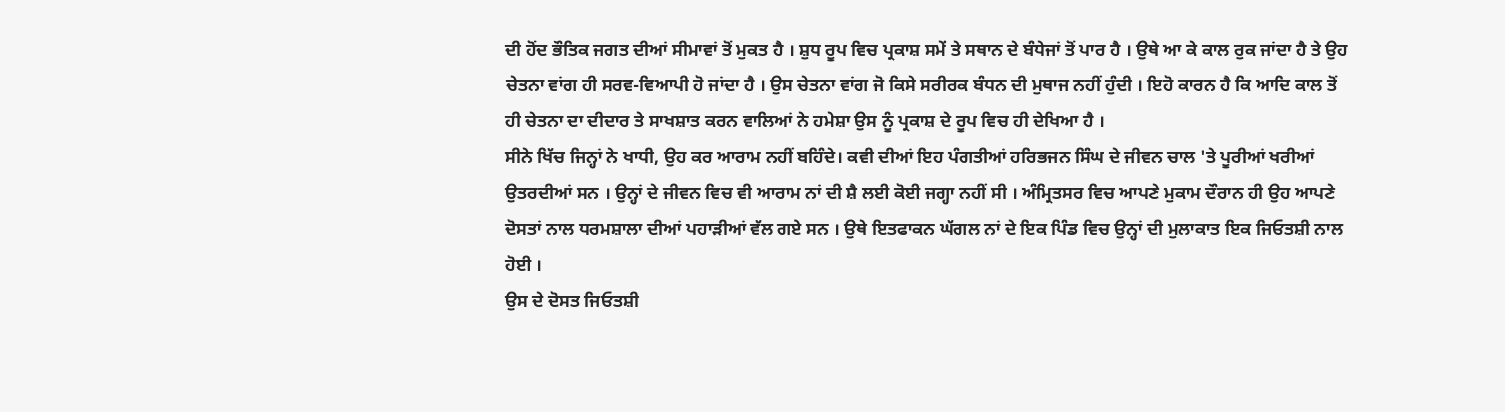ਦੀ ਹੋਂਦ ਭੌਤਿਕ ਜਗਤ ਦੀਆਂ ਸੀਮਾਵਾਂ ਤੋਂ ਮੁਕਤ ਹੈ । ਸ਼ੁਧ ਰੂਪ ਵਿਚ ਪ੍ਰਕਾਸ਼ ਸਮੇਂ ਤੇ ਸਥਾਨ ਦੇ ਬੰਧੇਜਾਂ ਤੋਂ ਪਾਰ ਹੈ । ਉਥੇ ਆ ਕੇ ਕਾਲ ਰੁਕ ਜਾਂਦਾ ਹੈ ਤੇ ਉਹ ਚੇਤਨਾ ਵਾਂਗ ਹੀ ਸਰਵ-ਵਿਆਪੀ ਹੋ ਜਾਂਦਾ ਹੈ । ਉਸ ਚੇਤਨਾ ਵਾਂਗ ਜੋ ਕਿਸੇ ਸਰੀਰਕ ਬੰਧਨ ਦੀ ਮੁਥਾਜ ਨਹੀਂ ਹੁੰਦੀ । ਇਹੋ ਕਾਰਨ ਹੈ ਕਿ ਆਦਿ ਕਾਲ ਤੋਂ ਹੀ ਚੇਤਨਾ ਦਾ ਦੀਦਾਰ ਤੇ ਸਾਖਸ਼ਾਤ ਕਰਨ ਵਾਲਿਆਂ ਨੇ ਹਮੇਸ਼ਾ ਉਸ ਨੂੰ ਪ੍ਰਕਾਸ਼ ਦੇ ਰੂਪ ਵਿਚ ਹੀ ਦੇਖਿਆ ਹੈ ।
ਸੀਨੇ ਖਿੱਚ ਜਿਨ੍ਹਾਂ ਨੇ ਖਾਧੀ, ਉਹ ਕਰ ਆਰਾਮ ਨਹੀਂ ਬਹਿੰਦੇ। ਕਵੀ ਦੀਆਂ ਇਹ ਪੰਗਤੀਆਂ ਹਰਿਭਜਨ ਸਿੰਘ ਦੇ ਜੀਵਨ ਚਾਲ 'ਤੇ ਪੂਰੀਆਂ ਖਰੀਆਂ ਉਤਰਦੀਆਂ ਸਨ । ਉਨ੍ਹਾਂ ਦੇ ਜੀਵਨ ਵਿਚ ਵੀ ਆਰਾਮ ਨਾਂ ਦੀ ਸ਼ੈ ਲਈ ਕੋਈ ਜਗ੍ਹਾ ਨਹੀਂ ਸੀ । ਅੰਮ੍ਰਿਤਸਰ ਵਿਚ ਆਪਣੇ ਮੁਕਾਮ ਦੌਰਾਨ ਹੀ ਉਹ ਆਪਣੇ ਦੋਸਤਾਂ ਨਾਲ ਧਰਮਸ਼ਾਲਾ ਦੀਆਂ ਪਹਾੜੀਆਂ ਵੱਲ ਗਏ ਸਨ । ਉਥੇ ਇਤਫਾਕਨ ਘੱਗਲ ਨਾਂ ਦੇ ਇਕ ਪਿੰਡ ਵਿਚ ਉਨ੍ਹਾਂ ਦੀ ਮੁਲਾਕਾਤ ਇਕ ਜਿਓਤਸ਼ੀ ਨਾਲ ਹੋਈ ।
ਉਸ ਦੇ ਦੋਸਤ ਜਿਓਤਸ਼ੀ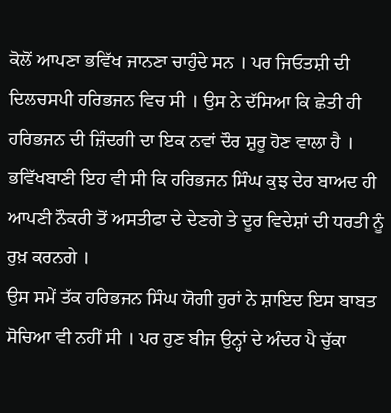ਕੋਲੋਂ ਆਪਣਾ ਭਵਿੱਖ ਜਾਨਣਾ ਚਾਹੁੰਦੇ ਸਨ । ਪਰ ਜਿਓਤਸ਼ੀ ਦੀ ਦਿਲਚਸਪੀ ਹਰਿਭਜਨ ਵਿਚ ਸੀ । ਉਸ ਨੇ ਦੱਸਿਆ ਕਿ ਛੇਤੀ ਹੀ ਹਰਿਭਜਨ ਦੀ ਜ਼ਿੰਦਗੀ ਦਾ ਇਕ ਨਵਾਂ ਦੌਰ ਸ਼ੁਰੂ ਹੋਣ ਵਾਲਾ ਹੈ । ਭਵਿੱਖਬਾਣੀ ਇਹ ਵੀ ਸੀ ਕਿ ਹਰਿਭਜਨ ਸਿੰਘ ਕੁਝ ਦੇਰ ਬਾਅਦ ਹੀ ਆਪਣੀ ਨੌਕਰੀ ਤੋਂ ਅਸਤੀਫਾ ਦੇ ਦੇਣਗੇ ਤੇ ਦੂਰ ਵਿਦੇਸ਼ਾਂ ਦੀ ਧਰਤੀ ਨੂੰ ਰੁਖ਼ ਕਰਨਗੇ ।
ਉਸ ਸਮੇਂ ਤੱਕ ਹਰਿਭਜਨ ਸਿੰਘ ਯੋਗੀ ਹੁਰਾਂ ਨੇ ਸ਼ਾਇਦ ਇਸ ਬਾਬਤ ਸੋਚਿਆ ਵੀ ਨਹੀਂ ਸੀ । ਪਰ ਹੁਣ ਬੀਜ ਉਨ੍ਹਾਂ ਦੇ ਅੰਦਰ ਪੈ ਚੁੱਕਾ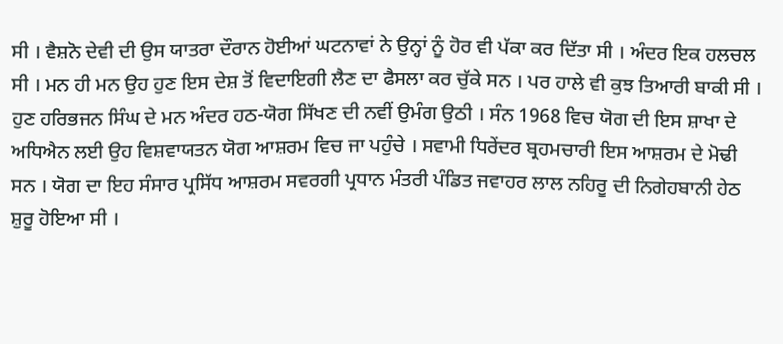ਸੀ । ਵੈਸ਼ਨੋ ਦੇਵੀ ਦੀ ਉਸ ਯਾਤਰਾ ਦੌਰਾਨ ਹੋਈਆਂ ਘਟਨਾਵਾਂ ਨੇ ਉਨ੍ਹਾਂ ਨੂੰ ਹੋਰ ਵੀ ਪੱਕਾ ਕਰ ਦਿੱਤਾ ਸੀ । ਅੰਦਰ ਇਕ ਹਲਚਲ ਸੀ । ਮਨ ਹੀ ਮਨ ਉਹ ਹੁਣ ਇਸ ਦੇਸ਼ ਤੋਂ ਵਿਦਾਇਗੀ ਲੈਣ ਦਾ ਫੈਸਲਾ ਕਰ ਚੁੱਕੇ ਸਨ । ਪਰ ਹਾਲੇ ਵੀ ਕੁਝ ਤਿਆਰੀ ਬਾਕੀ ਸੀ ।
ਹੁਣ ਹਰਿਭਜਨ ਸਿੰਘ ਦੇ ਮਨ ਅੰਦਰ ਹਠ-ਯੋਗ ਸਿੱਖਣ ਦੀ ਨਵੀਂ ਉਮੰਗ ਉਠੀ । ਸੰਨ 1968 ਵਿਚ ਯੋਗ ਦੀ ਇਸ ਸ਼ਾਖਾ ਦੇ ਅਧਿਐਨ ਲਈ ਉਹ ਵਿਸ਼ਵਾਯਤਨ ਯੋਗ ਆਸ਼ਰਮ ਵਿਚ ਜਾ ਪਹੁੰਚੇ । ਸਵਾਮੀ ਧਿਰੇਂਦਰ ਬ੍ਰਹਮਚਾਰੀ ਇਸ ਆਸ਼ਰਮ ਦੇ ਮੋਢੀ ਸਨ । ਯੋਗ ਦਾ ਇਹ ਸੰਸਾਰ ਪ੍ਰਸਿੱਧ ਆਸ਼ਰਮ ਸਵਰਗੀ ਪ੍ਰਧਾਨ ਮੰਤਰੀ ਪੰਡਿਤ ਜਵਾਹਰ ਲਾਲ ਨਹਿਰੂ ਦੀ ਨਿਗੇਹਬਾਨੀ ਹੇਠ ਸ਼ੁਰੂ ਹੋਇਆ ਸੀ ।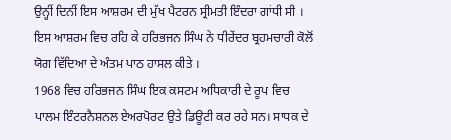ਉਨ੍ਹੀਂ ਦਿਨੀਂ ਇਸ ਆਸ਼ਰਮ ਦੀ ਮੁੱਖ ਪੈਟਰਨ ਸ੍ਰੀਮਤੀ ਇੰਦਰਾ ਗਾਂਧੀ ਸੀ । ਇਸ ਆਸ਼ਰਮ ਵਿਚ ਰਹਿ ਕੇ ਹਰਿਭਜਨ ਸਿੰਘ ਨੇ ਧੀਰੇਂਦਰ ਬ੍ਰਹਮਚਾਰੀ ਕੋਲੋਂ ਯੋਗ ਵਿੱਦਿਆ ਦੇ ਅੰਤਮ ਪਾਠ ਹਾਸਲ ਕੀਤੇ ।
1968 ਵਿਚ ਹਰਿਭਜਨ ਸਿੰਘ ਇਕ ਕਸਟਮ ਅਧਿਕਾਰੀ ਦੇ ਰੂਪ ਵਿਚ ਪਾਲਮ ਇੰਟਰਨੈਸ਼ਨਲ ਏਅਰਪੋਰਟ ਉਤੇ ਡਿਊਟੀ ਕਰ ਰਹੇ ਸਨ। ਸਾਧਕ ਦੇ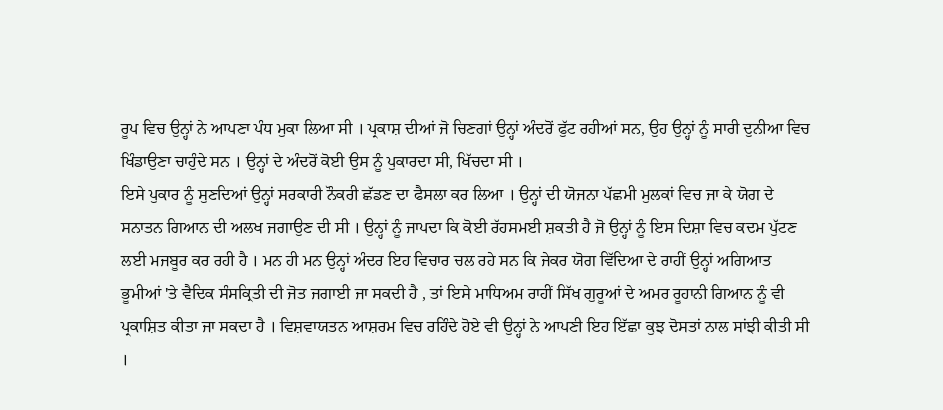ਰੂਪ ਵਿਚ ਉਨ੍ਹਾਂ ਨੇ ਆਪਣਾ ਪੰਧ ਮੁਕਾ ਲਿਆ ਸੀ । ਪ੍ਰਕਾਸ਼ ਦੀਆਂ ਜੋ ਚਿਣਗਾਂ ਉਨ੍ਹਾਂ ਅੰਦਰੋਂ ਫੁੱਟ ਰਹੀਆਂ ਸਨ, ਉਹ ਉਨ੍ਹਾਂ ਨੂੰ ਸਾਰੀ ਦੁਨੀਆ ਵਿਚ ਖਿੰਡਾਉਣਾ ਚਾਹੁੰਦੇ ਸਨ । ਉਨ੍ਹਾਂ ਦੇ ਅੰਦਰੋਂ ਕੋਈ ਉਸ ਨੂੰ ਪੁਕਾਰਦਾ ਸੀ, ਖਿੱਚਦਾ ਸੀ ।
ਇਸੇ ਪੁਕਾਰ ਨੂੰ ਸੁਣਦਿਆਂ ਉਨ੍ਹਾਂ ਸਰਕਾਰੀ ਨੌਕਰੀ ਛੱਡਣ ਦਾ ਫੈਸਲਾ ਕਰ ਲਿਆ । ਉਨ੍ਹਾਂ ਦੀ ਯੋਜਨਾ ਪੱਛਮੀ ਮੁਲਕਾਂ ਵਿਚ ਜਾ ਕੇ ਯੋਗ ਦੇ ਸਨਾਤਨ ਗਿਆਨ ਦੀ ਅਲਖ ਜਗਾਉਣ ਦੀ ਸੀ । ਉਨ੍ਹਾਂ ਨੂੰ ਜਾਪਦਾ ਕਿ ਕੋਈ ਰੱਹਸਮਈ ਸ਼ਕਤੀ ਹੈ ਜੋ ਉਨ੍ਹਾਂ ਨੂੰ ਇਸ ਦਿਸ਼ਾ ਵਿਚ ਕਦਮ ਪੁੱਟਣ ਲਈ ਮਜਬੂਰ ਕਰ ਰਹੀ ਹੈ । ਮਨ ਹੀ ਮਨ ਉਨ੍ਹਾਂ ਅੰਦਰ ਇਹ ਵਿਚਾਰ ਚਲ ਰਹੇ ਸਨ ਕਿ ਜੇਕਰ ਯੋਗ ਵਿੱਦਿਆ ਦੇ ਰਾਹੀਂ ਉਨ੍ਹਾਂ ਅਗਿਆਤ ਭੂਮੀਆਂ 'ਤੇ ਵੈਦਿਕ ਸੰਸਕ੍ਰਿਤੀ ਦੀ ਜੋਤ ਜਗਾਈ ਜਾ ਸਕਦੀ ਹੈ , ਤਾਂ ਇਸੇ ਮਾਧਿਅਮ ਰਾਹੀਂ ਸਿੱਖ ਗੁਰੂਆਂ ਦੇ ਅਮਰ ਰੂਹਾਨੀ ਗਿਆਨ ਨੂੰ ਵੀ ਪ੍ਰਕਾਸ਼ਿਤ ਕੀਤਾ ਜਾ ਸਕਦਾ ਹੈ । ਵਿਸ਼ਵਾਯਤਨ ਆਸ਼ਰਮ ਵਿਚ ਰਹਿੰਦੇ ਹੋਏ ਵੀ ਉਨ੍ਹਾਂ ਨੇ ਆਪਣੀ ਇਹ ਇੱਛਾ ਕੁਝ ਦੋਸਤਾਂ ਨਾਲ ਸਾਂਝੀ ਕੀਤੀ ਸੀ ।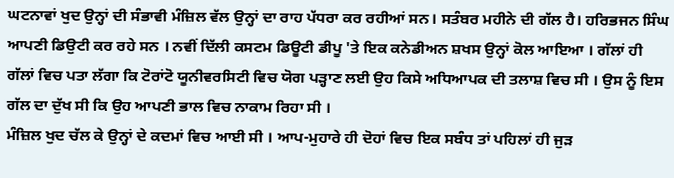ਘਟਨਾਵਾਂ ਖੁਦ ਉਨ੍ਹਾਂ ਦੀ ਸੰਭਾਵੀ ਮੰਜ਼ਿਲ ਵੱਲ ਉਨ੍ਹਾਂ ਦਾ ਰਾਹ ਪੱਧਰਾ ਕਰ ਰਹੀਆਂ ਸਨ। ਸਤੰਬਰ ਮਹੀਨੇ ਦੀ ਗੱਲ ਹੈ। ਹਰਿਭਜਨ ਸਿੰਘ ਆਪਣੀ ਡਿਉਟੀ ਕਰ ਰਹੇ ਸਨ । ਨਵੀਂ ਦਿੱਲੀ ਕਸਟਮ ਡਿਊਟੀ ਡੀਪੂ 'ਤੇ ਇਕ ਕਨੇਡੀਅਨ ਸ਼ਖਸ ਉਨ੍ਹਾਂ ਕੋਲ ਆਇਆ । ਗੱਲਾਂ ਹੀ ਗੱਲਾਂ ਵਿਚ ਪਤਾ ਲੱਗਾ ਕਿ ਟੋਰਾਂਟੋ ਯੂਨੀਵਰਸਿਟੀ ਵਿਚ ਯੋਗ ਪੜ੍ਹਾਣ ਲਈ ਉਹ ਕਿਸੇ ਅਧਿਆਪਕ ਦੀ ਤਲਾਸ਼ ਵਿਚ ਸੀ । ਉਸ ਨੂੰ ਇਸ ਗੱਲ ਦਾ ਦੁੱਖ ਸੀ ਕਿ ਉਹ ਆਪਣੀ ਭਾਲ ਵਿਚ ਨਾਕਾਮ ਰਿਹਾ ਸੀ ।
ਮੰਜ਼ਿਲ ਖੁਦ ਚੱਲ ਕੇ ਉਨ੍ਹਾਂ ਦੇ ਕਦਮਾਂ ਵਿਚ ਆਈ ਸੀ । ਆਪ-ਮੁਹਾਰੇ ਹੀ ਦੋਹਾਂ ਵਿਚ ਇਕ ਸਬੰਧ ਤਾਂ ਪਹਿਲਾਂ ਹੀ ਜੁੜ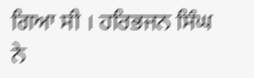ਗਿਆ ਸੀ । ਹਰਿਭਜਨ ਸਿੰਘ ਨੇ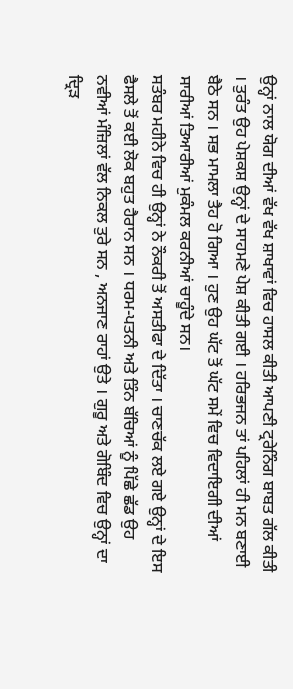ਉਨ੍ਹਾਂ ਨਾਲ ਯੋਗ ਦੀਆਂ ਵੱਖ ਵੱਖ ਸ਼ਾਖਾਵਾਂ ਵਿਚ ਹਾਸਲ ਕੀਤੀ ਆਪਣੀ ਟ੍ਰਰੇਨਿੰਗ ਬਾਬਤ ਗੱਲ ਕੀਤੀ । ਤੁਰੰਤ ਉਹ ਪੇਸ਼ਕਸ਼ ਉਨ੍ਹਾਂ ਦੇ ਸਾਹਮਣੇ ਪੇਸ਼ ਕੀਤੀ ਗਈ । ਹਰਿਭਜਨ ਤਾਂ ਪਹਿਲਾਂ ਹੀ ਮਨ ਬਣਾਈ ਬੈਠੇ ਸਨ । ਸਭ ਮਾਮਲਾ ਤੈਹ ਹੋ ਗਿਆ । ਹੁਣ ਉਹ ਘੱਟ ਤੋਂ ਘੱਟ ਸਮੇਂ ਵਿਚ ਵਿਦਾਇਗੀ ਦੀਆਂ ਸਾਰੀਆਂ ਤਿਆਰੀਆਂ ਮੁਕੰਮਲ ਕਰਨੀਆਂ ਚਾਹੂੰਦੇ ਸਨ।
ਸਤੰਬਰ ਮਹੀਨੇ ਵਿਚ ਹੀ ਉਨ੍ਹਾਂ ਨੇ ਨੌਕਰੀ ਤੋਂ ਅਸਤੀਫਾ ਦੇ ਦਿੱਤਾ । ਚਾਣਚੱਕ ਲਏ ਗਏ ਉਨ੍ਹਾਂ ਦੇ ਇਸ ਫੈਸਲੇ ਤੋਂ ਕਈ ਲੋਕ ਬਹੁਤ ਹੈਰਾਨ ਸਨ । ਧਰਮ-ਪਤਨੀ ਅਤੇ ਤਿੰਨ ਬੱਚਿਆਂ ਨੂੰ ਪਿੱਛੇ ਛੱਡ ਉਹ ਨਵੀਆਂ ਮੰਜ਼ਿਲਾਂ ਵੱਲ ਨਿਕਲ ਤੁਰੇ ਸਨ , ਅਨਜਾਣ ਰਾਹਾਂ ਉਤੇ । ਗੁਰੂ ਅਤੇ ਗੋਬਿੰਦ ਵਿਚ ਉਨ੍ਹਾਂ ਦਾ ਦ੍ਰਿੜ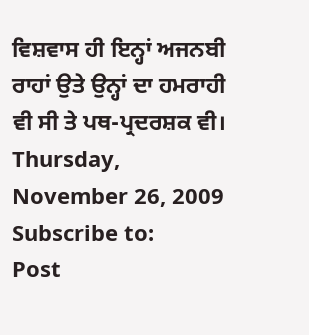ਵਿਸ਼ਵਾਸ ਹੀ ਇਨ੍ਹਾਂ ਅਜਨਬੀ ਰਾਹਾਂ ਉਤੇ ਉਨ੍ਹਾਂ ਦਾ ਹਮਰਾਹੀ ਵੀ ਸੀ ਤੇ ਪਥ-ਪ੍ਰਦਰਸ਼ਕ ਵੀ।
Thursday, November 26, 2009
Subscribe to:
Post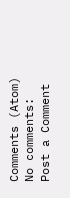Comments (Atom)
No comments:
Post a Comment